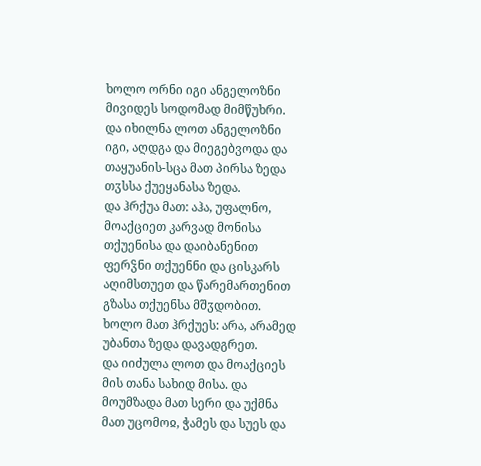ხოლო ორნი იგი ანგელოზნი მივიდეს სოდომად მიმწუხრი. და იხილნა ლოთ ანგელოზნი იგი, აღდგა და მიეგებვოდა და თაყუანის-სცა მათ პირსა ზედა თჳსსა ქუეყანასა ზედა.
და ჰრქუა მათ: აჰა, უფალნო, მოაქციეთ კარვად მონისა თქუენისა და დაიბანენით ფერჴნი თქუენნი და ცისკარს აღიმსთუეთ და წარემართენით გზასა თქუენსა მშჳდობით. ხოლო მათ ჰრქუეს: არა, არამედ უბანთა ზედა დავადგრეთ.
და იიძულა ლოთ და მოაქციეს მის თანა სახიდ მისა. და მოუმზადა მათ სერი და უქმნა მათ უცომოჲ, ჭამეს და სუეს და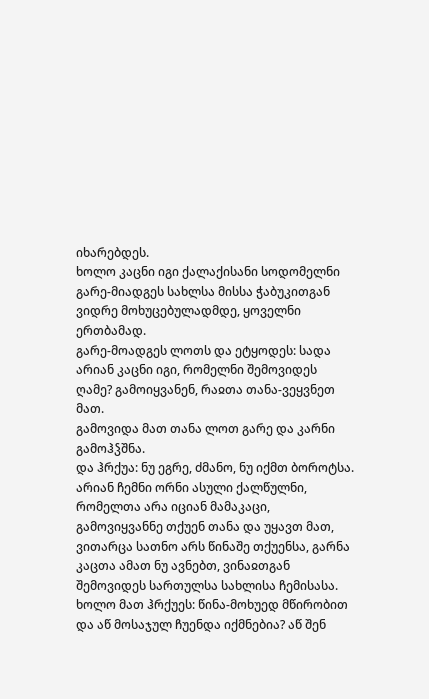იხარებდეს.
ხოლო კაცნი იგი ქალაქისანი სოდომელნი გარე-მიადგეს სახლსა მისსა ჭაბუკითგან ვიდრე მოხუცებულადმდე, ყოველნი ერთბამად.
გარე-მოადგეს ლოთს და ეტყოდეს: სადა არიან კაცნი იგი, რომელნი შემოვიდეს ღამე? გამოიყვანენ, რაჲთა თანა-ვეყვნეთ მათ.
გამოვიდა მათ თანა ლოთ გარე და კარნი გამოჰჴშნა.
და ჰრქუა: ნუ ეგრე, ძმანო, ნუ იქმთ ბოროტსა.
არიან ჩემნი ორნი ასული ქალწულნი, რომელთა არა იციან მამაკაცი, გამოვიყვანნე თქუენ თანა და უყავთ მათ, ვითარცა სათნო არს წინაშე თქუენსა, გარნა კაცთა ამათ ნუ ავნებთ, ვინაჲთგან შემოვიდეს სართულსა სახლისა ჩემისასა.
ხოლო მათ ჰრქუეს: წინა-მოხუედ მწირობით და აწ მოსაჯულ ჩუენდა იქმნებია? აწ შენ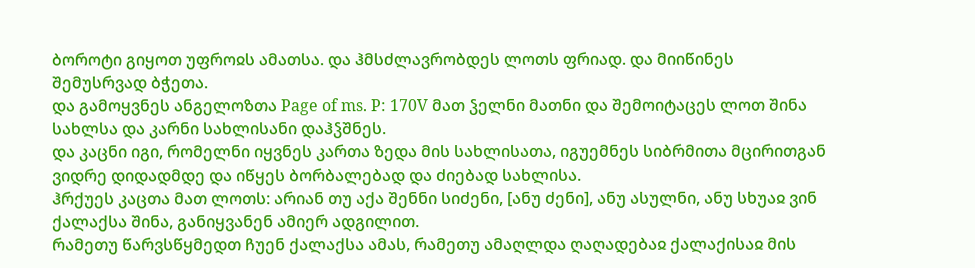ბოროტი გიყოთ უფროჲს ამათსა. და ჰმსძლავრობდეს ლოთს ფრიად. და მიიწინეს შემუსრვად ბჭეთა.
და გამოყვნეს ანგელოზთა Page of ms. P: 170V მათ ჴელნი მათნი და შემოიტაცეს ლოთ შინა სახლსა და კარნი სახლისანი დაჰჴშნეს.
და კაცნი იგი, რომელნი იყვნეს კართა ზედა მის სახლისათა, იგუემნეს სიბრმითა მცირითგან ვიდრე დიდადმდე და იწყეს ბორბალებად და ძიებად სახლისა.
ჰრქუეს კაცთა მათ ლოთს: არიან თუ აქა შენნი სიძენი, [ანუ ძენი], ანუ ასულნი, ანუ სხუაჲ ვინ ქალაქსა შინა, განიყვანენ ამიერ ადგილით.
რამეთუ წარვსწყმედთ ჩუენ ქალაქსა ამას, რამეთუ ამაღლდა ღაღადებაჲ ქალაქისაჲ მის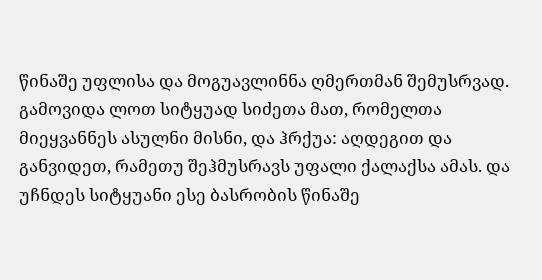წინაშე უფლისა და მოგუავლინნა ღმერთმან შემუსრვად.
გამოვიდა ლოთ სიტყუად სიძეთა მათ, რომელთა მიეყვანნეს ასულნი მისნი, და ჰრქუა: აღდეგით და განვიდეთ, რამეთუ შეჰმუსრავს უფალი ქალაქსა ამას. და უჩნდეს სიტყუანი ესე ბასრობის წინაშე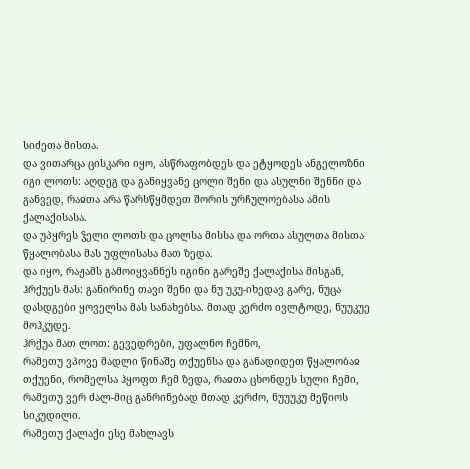სიძეთა მისთა.
და ვითარცა ცისკარი იყო, ასწრაფობდეს და ეტყოდეს ანგელოზნი იგი ლოთს: აღდეგ და განიყვანე ცოლი შენი და ასულნი შენნი და განვედ, რაჲთა არა წარსწყმდეთ შორის ურჩულოებასა ამის ქალაქისასა.
და უპყრეს ჴელი ლოთს და ცოლსა მისსა და ორთა ასულთა მისთა წყალობასა მას უფლისასა მათ ზედა.
და იყო, რაჟამს გამოიყვანნეს იგინი გარეშე ქალაქისა მისგან, ჰრქუეს მას: განირინე თავი შენი და ნუ უკუ-იხედავ გარე, ნუცა დასდგები ყოველსა მას სანახებსა. მთად კერძო ივლტოდე, ნუუკუე მოჰკუდე.
ჰრქუა მათ ლოთ: გევედრები, უფალნო ჩემნო,
რამეთუ ვპოვე მადლი წინაშე თქუენსა და განადიდეთ წყალობაჲ თქუენი, რომელსა ჰყოფთ ჩემ ზედა, რაჲთა ცხონდეს სული ჩემი, რამეთუ ვერ ძალ-მიც განრინებად მთად კერძო, ნუუუკუ მეწიოს სიკუდილი.
რამეთუ ქალაქი ესე მახლავს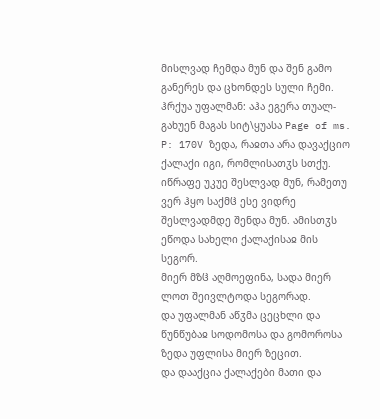მისლვად ჩემდა მუნ და შენ გამო განერეს და ცხონდეს სული ჩემი.
ჰრქუა უფალმან: აჰა ეგერა თუალ-გახუენ მაგას სიტ\ყუასა Page of ms. P: 170V ზედა, რაჲთა არა დავაქციო ქალაქი იგი, რომლისათჳს სთქუ.
იწრაფე უკუე შესლვად მუნ, რამეთუ ვერ ჰყო საქმჱ ესე ვიდრე შესლვადმდე შენდა მუნ. ამისთჳს ეწოდა სახელი ქალაქისაჲ მის სეგორ.
მიერ მზჱ აღმოეფინა, სადა მიერ ლოთ შეივლტოდა სეგორად.
და უფალმან აწჳმა ცეცხლი და წუნწუბაჲ სოდომოსა და გომოროსა ზედა უფლისა მიერ ზეცით.
და დააქცია ქალაქები მათი და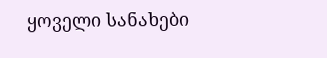ყოველი სანახები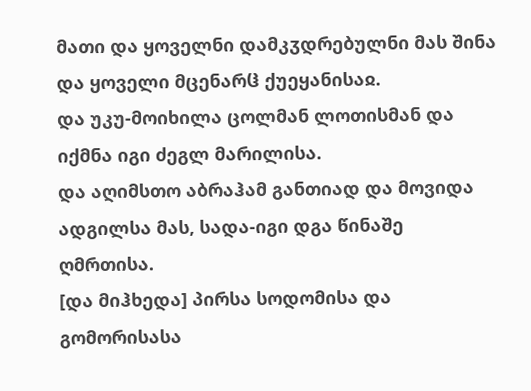მათი და ყოველნი დამკჳდრებულნი მას შინა და ყოველი მცენარჱ ქუეყანისაჲ.
და უკუ-მოიხილა ცოლმან ლოთისმან და იქმნა იგი ძეგლ მარილისა.
და აღიმსთო აბრაჰამ განთიად და მოვიდა ადგილსა მას, სადა-იგი დგა წინაშე ღმრთისა.
[და მიჰხედა] პირსა სოდომისა და გომორისასა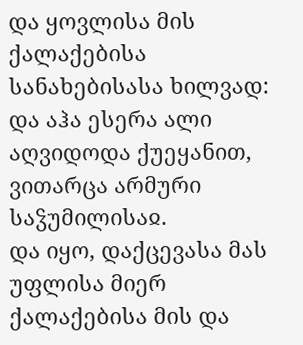და ყოვლისა მის ქალაქებისა სანახებისასა ხილვად: და აჰა ესერა ალი აღვიდოდა ქუეყანით, ვითარცა არმური საჴუმილისაჲ.
და იყო, დაქცევასა მას უფლისა მიერ ქალაქებისა მის და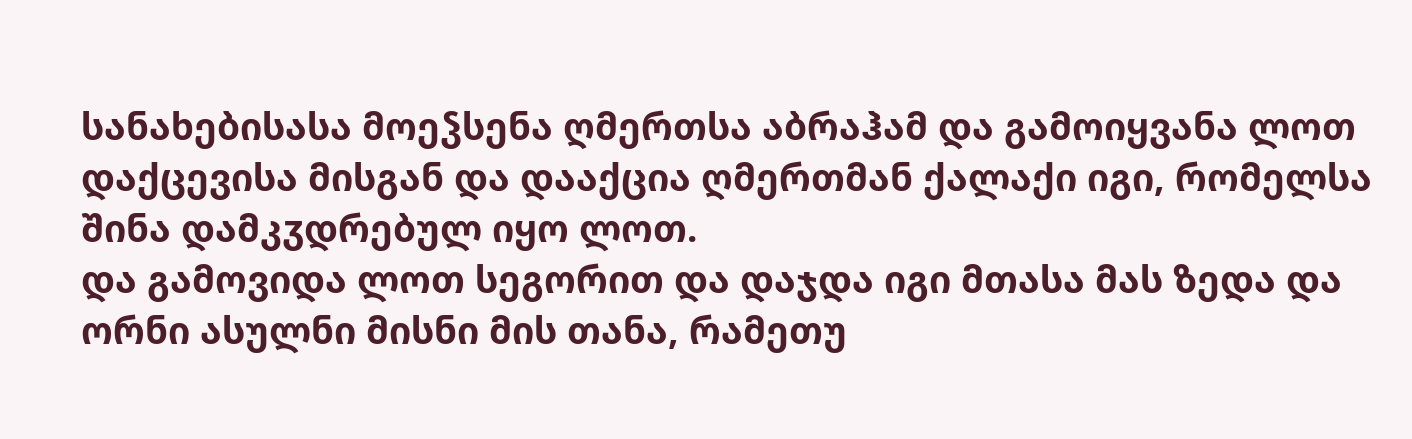სანახებისასა მოეჴსენა ღმერთსა აბრაჰამ და გამოიყვანა ლოთ დაქცევისა მისგან და დააქცია ღმერთმან ქალაქი იგი, რომელსა შინა დამკჳდრებულ იყო ლოთ.
და გამოვიდა ლოთ სეგორით და დაჯდა იგი მთასა მას ზედა და ორნი ასულნი მისნი მის თანა, რამეთუ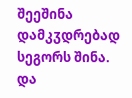შეეშინა დამკჳდრებად სეგორს შინა. და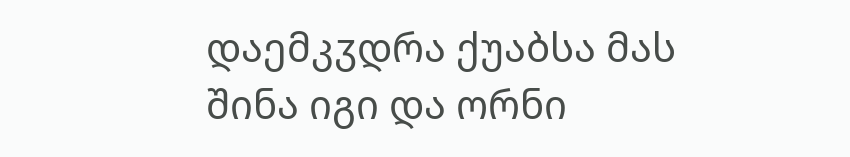დაემკჳდრა ქუაბსა მას შინა იგი და ორნი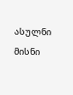ასულნი მისნი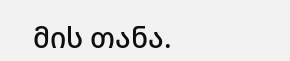მის თანა.